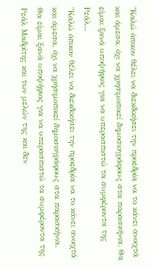"Καλώ όποιον θέλει να διεκδικήσει την προεδρία να το κάνει ανοιχτά και άμεσα, όχι να χρησιμοποιεί δημοσιογράφους στα παρασκήνια. Θα είμαι ξανά υποψήφιος για να υπερασπιστώ τα συμφέροντα της Ρεάλ...
"Καλώ όποιον θέλει να διεκδικήσει την προεδρία να το κάνει ανοιχτά και άμεσα, όχι να χρησιμοποιεί δημοσιογράφους στα παρασκήνια.
Θα είμαι ξανά υποψήφιος για να υπερασπιστώ τα συμφέροντα της Ρεάλ Μαδρίτης και των μελών της και δεν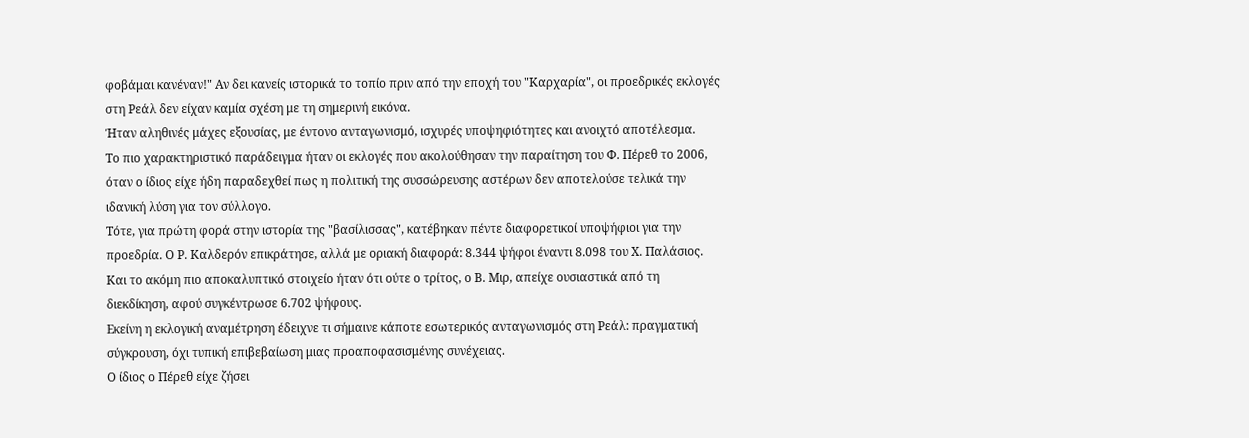φοβάμαι κανέναν!" Αν δει κανείς ιστορικά το τοπίο πριν από την εποχή του "Καρχαρία", οι προεδρικές εκλογές στη Ρεάλ δεν είχαν καμία σχέση με τη σημερινή εικόνα.
Ήταν αληθινές μάχες εξουσίας, με έντονο ανταγωνισμό, ισχυρές υποψηφιότητες και ανοιχτό αποτέλεσμα.
Το πιο χαρακτηριστικό παράδειγμα ήταν οι εκλογές που ακολούθησαν την παραίτηση του Φ. Πέρεθ το 2006, όταν ο ίδιος είχε ήδη παραδεχθεί πως η πολιτική της συσσώρευσης αστέρων δεν αποτελούσε τελικά την ιδανική λύση για τον σύλλογο.
Τότε, για πρώτη φορά στην ιστορία της "βασίλισσας", κατέβηκαν πέντε διαφορετικοί υποψήφιοι για την προεδρία. Ο Ρ. Καλδερόν επικράτησε, αλλά με οριακή διαφορά: 8.344 ψήφοι έναντι 8.098 του Χ. Παλάσιος.
Και το ακόμη πιο αποκαλυπτικό στοιχείο ήταν ότι ούτε ο τρίτος, ο Β. Μιρ, απείχε ουσιαστικά από τη διεκδίκηση, αφού συγκέντρωσε 6.702 ψήφους.
Εκείνη η εκλογική αναμέτρηση έδειχνε τι σήμαινε κάποτε εσωτερικός ανταγωνισμός στη Ρεάλ: πραγματική σύγκρουση, όχι τυπική επιβεβαίωση μιας προαποφασισμένης συνέχειας.
Ο ίδιος ο Πέρεθ είχε ζήσει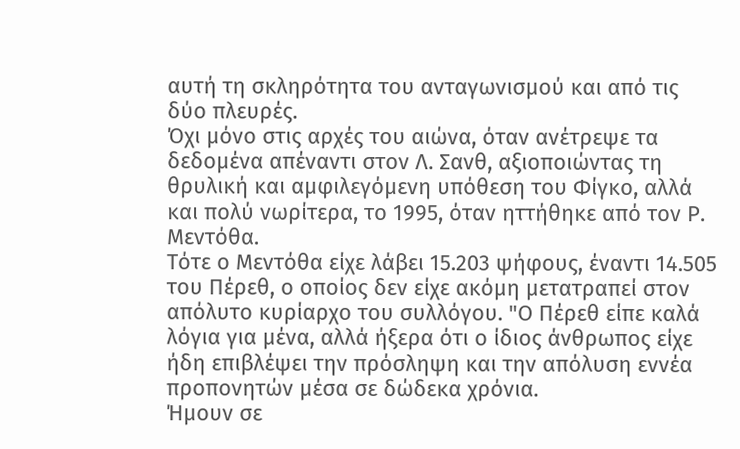αυτή τη σκληρότητα του ανταγωνισμού και από τις δύο πλευρές.
Όχι μόνο στις αρχές του αιώνα, όταν ανέτρεψε τα δεδομένα απέναντι στον Λ. Σανθ, αξιοποιώντας τη θρυλική και αμφιλεγόμενη υπόθεση του Φίγκο, αλλά και πολύ νωρίτερα, το 1995, όταν ηττήθηκε από τον Ρ. Μεντόθα.
Τότε ο Μεντόθα είχε λάβει 15.203 ψήφους, έναντι 14.505 του Πέρεθ, ο οποίος δεν είχε ακόμη μετατραπεί στον απόλυτο κυρίαρχο του συλλόγου. "Ο Πέρεθ είπε καλά λόγια για μένα, αλλά ήξερα ότι ο ίδιος άνθρωπος είχε ήδη επιβλέψει την πρόσληψη και την απόλυση εννέα προπονητών μέσα σε δώδεκα χρόνια.
Ήμουν σε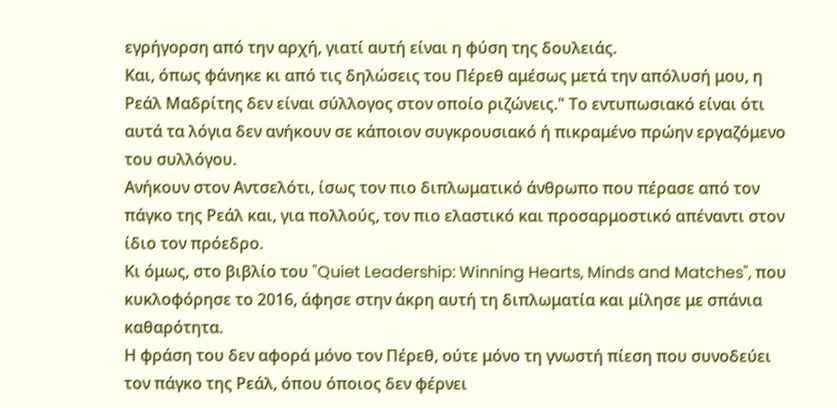εγρήγορση από την αρχή, γιατί αυτή είναι η φύση της δουλειάς.
Και, όπως φάνηκε κι από τις δηλώσεις του Πέρεθ αμέσως μετά την απόλυσή μου, η Ρεάλ Μαδρίτης δεν είναι σύλλογος στον οποίο ριζώνεις." Το εντυπωσιακό είναι ότι αυτά τα λόγια δεν ανήκουν σε κάποιον συγκρουσιακό ή πικραμένο πρώην εργαζόμενο του συλλόγου.
Ανήκουν στον Αντσελότι, ίσως τον πιο διπλωματικό άνθρωπο που πέρασε από τον πάγκο της Ρεάλ και, για πολλούς, τον πιο ελαστικό και προσαρμοστικό απέναντι στον ίδιο τον πρόεδρο.
Κι όμως, στο βιβλίο του "Quiet Leadership: Winning Hearts, Minds and Matches", που κυκλοφόρησε το 2016, άφησε στην άκρη αυτή τη διπλωματία και μίλησε με σπάνια καθαρότητα.
Η φράση του δεν αφορά μόνο τον Πέρεθ, ούτε μόνο τη γνωστή πίεση που συνοδεύει τον πάγκο της Ρεάλ, όπου όποιος δεν φέρνει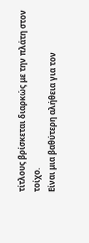τίτλους βρίσκεται διαρκώς με την πλάτη στον τοίχο.
Είναι μια βαθύτερη αλήθεια για τον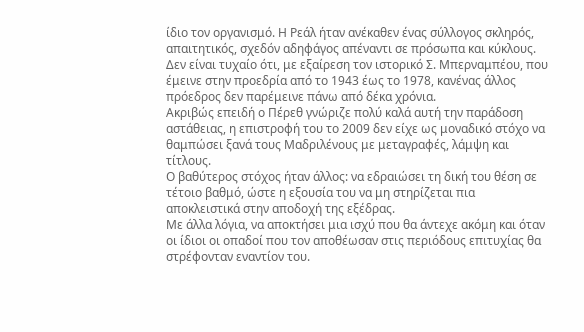ίδιο τον οργανισμό. Η Ρεάλ ήταν ανέκαθεν ένας σύλλογος σκληρός, απαιτητικός, σχεδόν αδηφάγος απέναντι σε πρόσωπα και κύκλους.
Δεν είναι τυχαίο ότι, με εξαίρεση τον ιστορικό Σ. Μπερναμπέου, που έμεινε στην προεδρία από το 1943 έως το 1978, κανένας άλλος πρόεδρος δεν παρέμεινε πάνω από δέκα χρόνια.
Ακριβώς επειδή ο Πέρεθ γνώριζε πολύ καλά αυτή την παράδοση αστάθειας, η επιστροφή του το 2009 δεν είχε ως μοναδικό στόχο να θαμπώσει ξανά τους Μαδριλένους με μεταγραφές, λάμψη και τίτλους.
Ο βαθύτερος στόχος ήταν άλλος: να εδραιώσει τη δική του θέση σε τέτοιο βαθμό, ώστε η εξουσία του να μη στηρίζεται πια αποκλειστικά στην αποδοχή της εξέδρας.
Με άλλα λόγια, να αποκτήσει μια ισχύ που θα άντεχε ακόμη και όταν οι ίδιοι οι οπαδοί που τον αποθέωσαν στις περιόδους επιτυχίας θα στρέφονταν εναντίον του.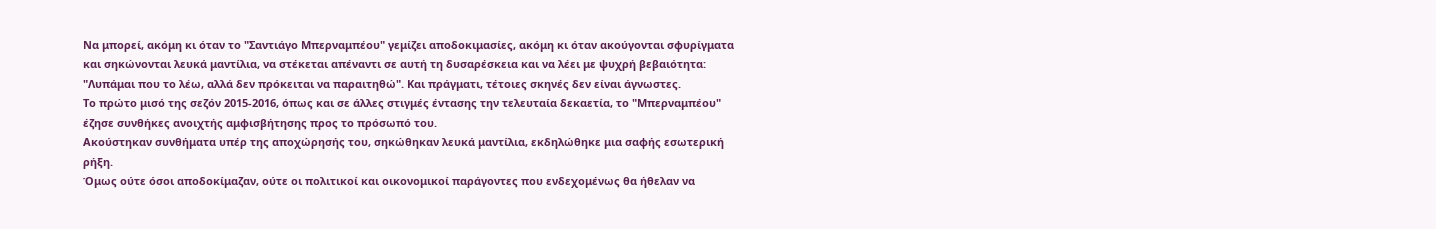Να μπορεί, ακόμη κι όταν το "Σαντιάγο Μπερναμπέου" γεμίζει αποδοκιμασίες, ακόμη κι όταν ακούγονται σφυρίγματα και σηκώνονται λευκά μαντίλια, να στέκεται απέναντι σε αυτή τη δυσαρέσκεια και να λέει με ψυχρή βεβαιότητα: "Λυπάμαι που το λέω, αλλά δεν πρόκειται να παραιτηθώ". Και πράγματι, τέτοιες σκηνές δεν είναι άγνωστες.
Το πρώτο μισό της σεζόν 2015-2016, όπως και σε άλλες στιγμές έντασης την τελευταία δεκαετία, το "Μπερναμπέου" έζησε συνθήκες ανοιχτής αμφισβήτησης προς το πρόσωπό του.
Ακούστηκαν συνθήματα υπέρ της αποχώρησής του, σηκώθηκαν λευκά μαντίλια, εκδηλώθηκε μια σαφής εσωτερική ρήξη.
Όμως ούτε όσοι αποδοκίμαζαν, ούτε οι πολιτικοί και οικονομικοί παράγοντες που ενδεχομένως θα ήθελαν να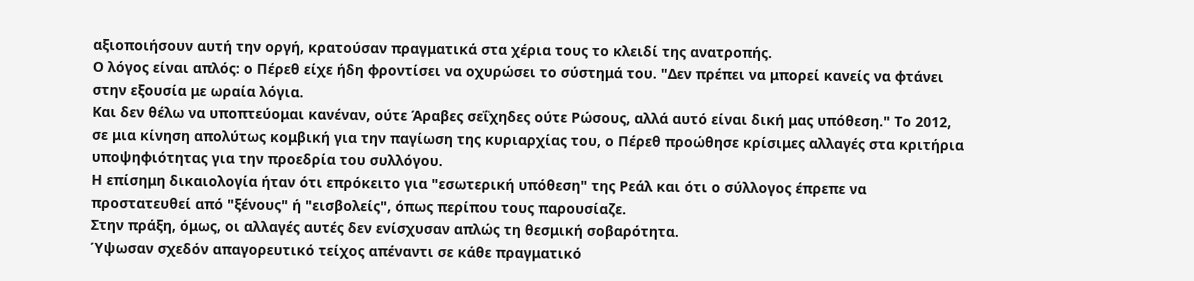αξιοποιήσουν αυτή την οργή, κρατούσαν πραγματικά στα χέρια τους το κλειδί της ανατροπής.
Ο λόγος είναι απλός: ο Πέρεθ είχε ήδη φροντίσει να οχυρώσει το σύστημά του. "Δεν πρέπει να μπορεί κανείς να φτάνει στην εξουσία με ωραία λόγια.
Και δεν θέλω να υποπτεύομαι κανέναν, ούτε Άραβες σεΐχηδες ούτε Ρώσους, αλλά αυτό είναι δική μας υπόθεση." Το 2012, σε μια κίνηση απολύτως κομβική για την παγίωση της κυριαρχίας του, ο Πέρεθ προώθησε κρίσιμες αλλαγές στα κριτήρια υποψηφιότητας για την προεδρία του συλλόγου.
Η επίσημη δικαιολογία ήταν ότι επρόκειτο για "εσωτερική υπόθεση" της Ρεάλ και ότι ο σύλλογος έπρεπε να προστατευθεί από "ξένους" ή "εισβολείς", όπως περίπου τους παρουσίαζε.
Στην πράξη, όμως, οι αλλαγές αυτές δεν ενίσχυσαν απλώς τη θεσμική σοβαρότητα.
Ύψωσαν σχεδόν απαγορευτικό τείχος απέναντι σε κάθε πραγματικό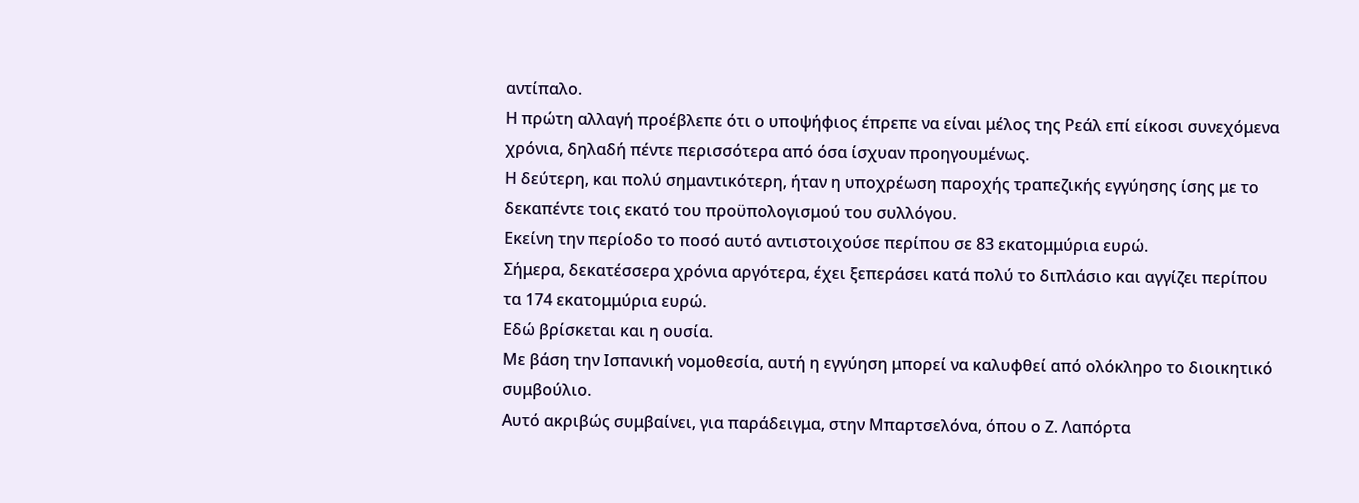αντίπαλο.
Η πρώτη αλλαγή προέβλεπε ότι ο υποψήφιος έπρεπε να είναι μέλος της Ρεάλ επί είκοσι συνεχόμενα χρόνια, δηλαδή πέντε περισσότερα από όσα ίσχυαν προηγουμένως.
Η δεύτερη, και πολύ σημαντικότερη, ήταν η υποχρέωση παροχής τραπεζικής εγγύησης ίσης με το δεκαπέντε τοις εκατό του προϋπολογισμού του συλλόγου.
Εκείνη την περίοδο το ποσό αυτό αντιστοιχούσε περίπου σε 83 εκατομμύρια ευρώ.
Σήμερα, δεκατέσσερα χρόνια αργότερα, έχει ξεπεράσει κατά πολύ το διπλάσιο και αγγίζει περίπου τα 174 εκατομμύρια ευρώ.
Εδώ βρίσκεται και η ουσία.
Με βάση την Ισπανική νομοθεσία, αυτή η εγγύηση μπορεί να καλυφθεί από ολόκληρο το διοικητικό συμβούλιο.
Αυτό ακριβώς συμβαίνει, για παράδειγμα, στην Μπαρτσελόνα, όπου ο Ζ. Λαπόρτα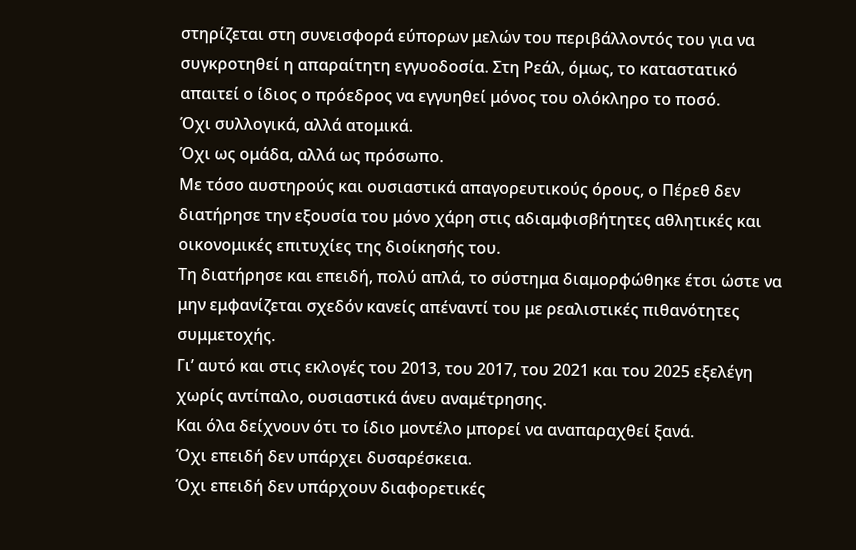στηρίζεται στη συνεισφορά εύπορων μελών του περιβάλλοντός του για να συγκροτηθεί η απαραίτητη εγγυοδοσία. Στη Ρεάλ, όμως, το καταστατικό απαιτεί ο ίδιος ο πρόεδρος να εγγυηθεί μόνος του ολόκληρο το ποσό.
Όχι συλλογικά, αλλά ατομικά.
Όχι ως ομάδα, αλλά ως πρόσωπο.
Με τόσο αυστηρούς και ουσιαστικά απαγορευτικούς όρους, ο Πέρεθ δεν διατήρησε την εξουσία του μόνο χάρη στις αδιαμφισβήτητες αθλητικές και οικονομικές επιτυχίες της διοίκησής του.
Τη διατήρησε και επειδή, πολύ απλά, το σύστημα διαμορφώθηκε έτσι ώστε να μην εμφανίζεται σχεδόν κανείς απέναντί του με ρεαλιστικές πιθανότητες συμμετοχής.
Γι’ αυτό και στις εκλογές του 2013, του 2017, του 2021 και του 2025 εξελέγη χωρίς αντίπαλο, ουσιαστικά άνευ αναμέτρησης.
Και όλα δείχνουν ότι το ίδιο μοντέλο μπορεί να αναπαραχθεί ξανά.
Όχι επειδή δεν υπάρχει δυσαρέσκεια.
Όχι επειδή δεν υπάρχουν διαφορετικές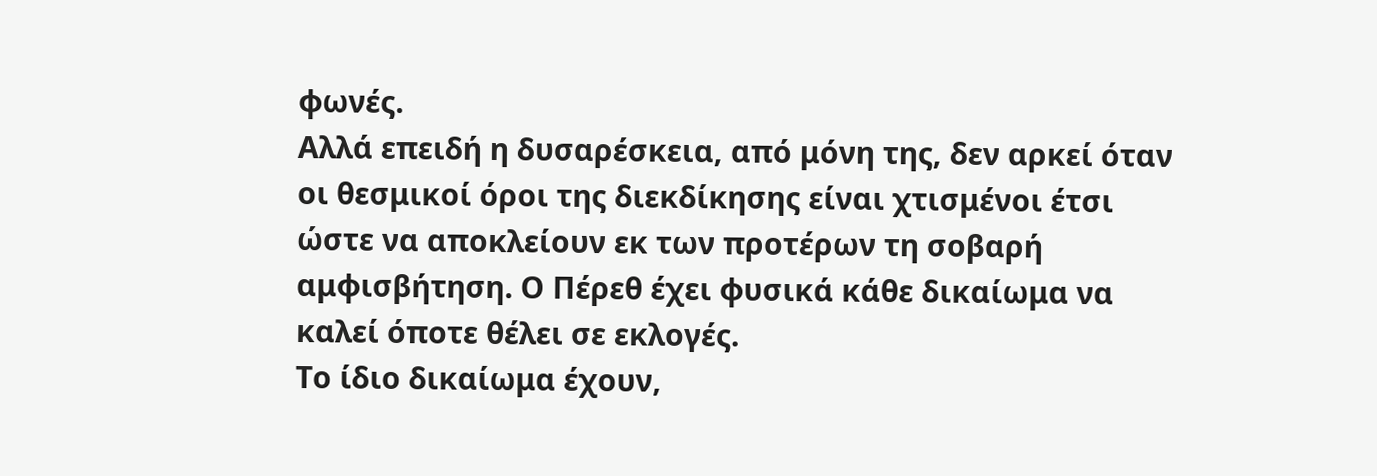φωνές.
Αλλά επειδή η δυσαρέσκεια, από μόνη της, δεν αρκεί όταν οι θεσμικοί όροι της διεκδίκησης είναι χτισμένοι έτσι ώστε να αποκλείουν εκ των προτέρων τη σοβαρή αμφισβήτηση. Ο Πέρεθ έχει φυσικά κάθε δικαίωμα να καλεί όποτε θέλει σε εκλογές.
Το ίδιο δικαίωμα έχουν,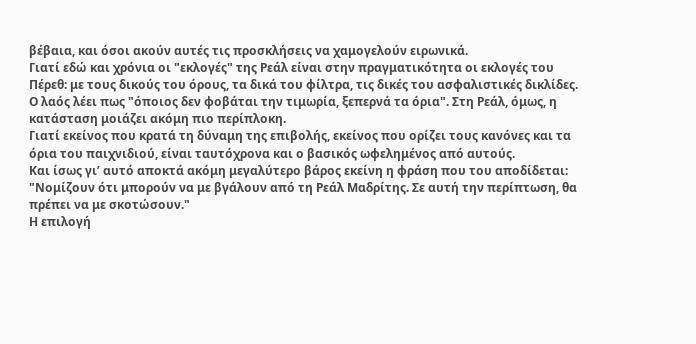βέβαια, και όσοι ακούν αυτές τις προσκλήσεις να χαμογελούν ειρωνικά.
Γιατί εδώ και χρόνια οι "εκλογές" της Ρεάλ είναι στην πραγματικότητα οι εκλογές του Πέρεθ: με τους δικούς του όρους, τα δικά του φίλτρα, τις δικές του ασφαλιστικές δικλίδες.
Ο λαός λέει πως "όποιος δεν φοβάται την τιμωρία, ξεπερνά τα όρια". Στη Ρεάλ, όμως, η κατάσταση μοιάζει ακόμη πιο περίπλοκη.
Γιατί εκείνος που κρατά τη δύναμη της επιβολής, εκείνος που ορίζει τους κανόνες και τα όρια του παιχνιδιού, είναι ταυτόχρονα και ο βασικός ωφελημένος από αυτούς.
Και ίσως γι’ αυτό αποκτά ακόμη μεγαλύτερο βάρος εκείνη η φράση που του αποδίδεται: "Νομίζουν ότι μπορούν να με βγάλουν από τη Ρεάλ Μαδρίτης. Σε αυτή την περίπτωση, θα πρέπει να με σκοτώσουν."
Η επιλογή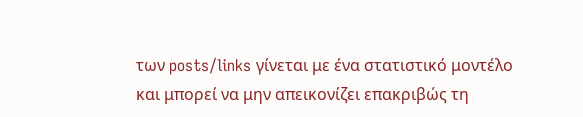των posts/links γίνεται με ένα στατιστικό μοντέλο και μπορεί να μην απεικονίζει επακριβώς τη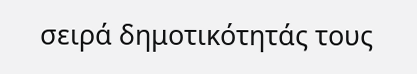σειρά δημοτικότητάς τους